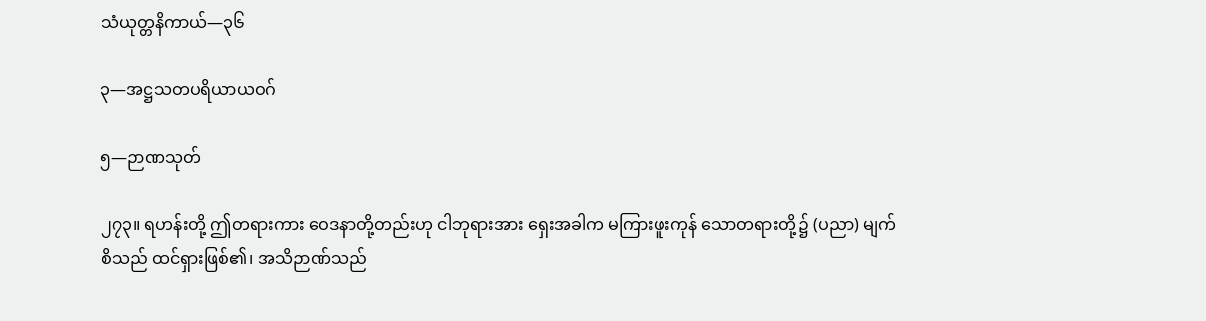သံယုတ္တနိကာယ်—၃၆

၃—အဋ္ဌသတပရိယာယဝဂ်

၅—ဉာဏသုတ်

၂၇၃။ ရဟန်းတို့ ဤတရားကား ဝေဒနာတို့တည်းဟု ငါဘုရားအား ရှေးအခါက မကြားဖူးကုန် သောတရားတို့၌ (ပညာ) မျက်စိသည် ထင်ရှားဖြစ်၏၊ အသိဉာဏ်သည်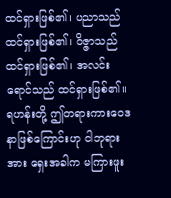ထင်ရှားဖြစ်၏၊ ပညာသည်ထင်ရှားဖြစ်၏၊ ဝိဇ္ဇာသည် ထင်ရှားဖြစ်၏၊ အလင်းရောင်သည် ထင်ရှားဖြစ်၏။ ရဟန်းတို့ ဤတရားကားဝေဒနာဖြစ်ကြောင်းဟု ငါဘုရားအား ရှေးအခါက မကြားဖူး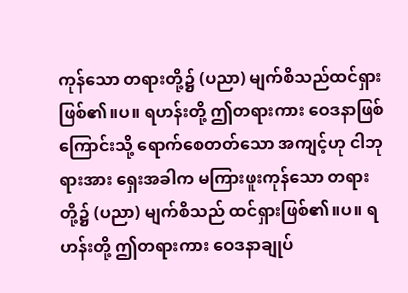ကုန်သော တရားတို့၌ (ပညာ) မျက်စိသည်ထင်ရှားဖြစ်၏။ပ။ ရဟန်းတို့ ဤတရားကား ဝေဒနာဖြစ်ကြောင်းသို့ ရောက်စေတတ်သော အကျင့်ဟု ငါဘုရားအား ရှေးအခါက မကြားဖူးကုန်သော တရားတို့၌ (ပညာ) မျက်စိသည် ထင်ရှားဖြစ်၏။ပ။ ရဟန်းတို့ ဤတရားကား ဝေဒနာချုပ်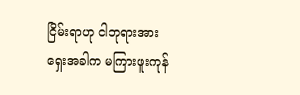ငြိမ်းရာဟု ငါဘုရားအား ရှေးအခါက မကြားဖူးကုန်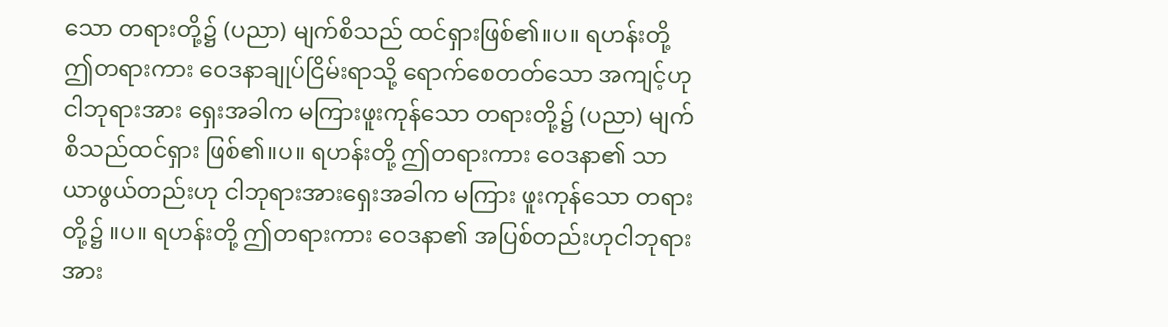သော တရားတို့၌ (ပညာ) မျက်စိသည် ထင်ရှားဖြစ်၏။ပ။ ရဟန်းတို့ ဤတရားကား ဝေဒနာချုပ်ငြိမ်းရာသို့ ရောက်စေတတ်သော အကျင့်ဟု ငါဘုရားအား ရှေးအခါက မကြားဖူးကုန်သော တရားတို့၌ (ပညာ) မျက်စိသည်ထင်ရှား ဖြစ်၏။ပ။ ရဟန်းတို့ ဤတရားကား ဝေဒနာ၏ သာယာဖွယ်တည်းဟု ငါဘုရားအားရှေးအခါက မကြား ဖူးကုန်သော တရားတို့၌ ။ပ။ ရဟန်းတို့ ဤတရားကား ဝေဒနာ၏ အပြစ်တည်းဟုငါဘုရားအား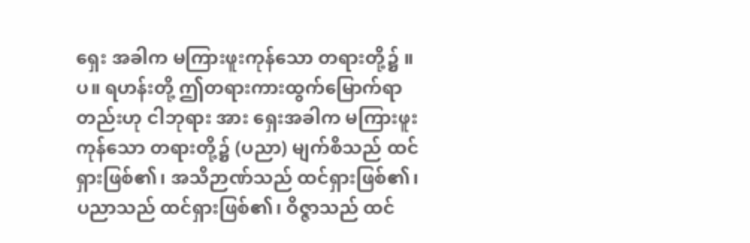ရှေး အခါက မကြားဖူးကုန်သော တရားတို့၌ ။ပ။ ရဟန်းတို့ ဤတရားကားထွက်မြောက်ရာတည်းဟု ငါဘုရား အား ရှေးအခါက မကြားဖူးကုန်သော တရားတို့၌ (ပညာ) မျက်စိသည် ထင်ရှားဖြစ်၏၊ အသိဉာဏ်သည် ထင်ရှားဖြစ်၏၊ ပညာသည် ထင်ရှားဖြစ်၏၊ ဝိဇ္ဇာသည် ထင်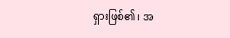ရှားဖြစ်၏၊ အ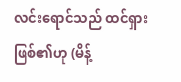လင်းရောင်သည် ထင်ရှားဖြစ်၏ဟု (မိန့်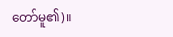တော်မူ၏)။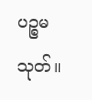ပဉ္စမသုတ်။